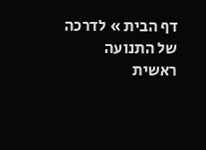דף הבית » לדרכה של התנועה
ראשית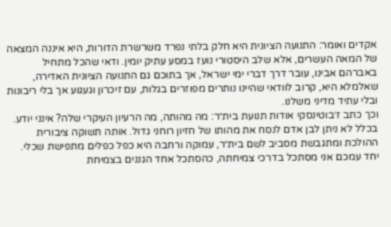אקדים ואומר: התנועה הציונית היא חלק בלתי נפרד משרשרת הדורות, היא איננה המצאה של המאה העשרים, אלא שלב היסטורי נועז במסע עתיק יומין. ודאי שהכל מתחיל באברהם אבינו, עובר דרך דברי ימי ישראל, אך בתוכם גם התנועה הציונית האדירה, שאלמלא היא, קרוב לוודאי שהיינו נותרים מפוזרים בגלות, עם זיכרון וגעגוע אך בלי ריבונות ובלי עתיד מדיני משלנו.
וכך כתב ז׳בוטינסקי אודות תנועת בית״ר: מה מהותה, מה הרעיון העיקרי שלה? אינני יודע. בכלל לא ניתן לבן אדם לנסח את מהותו של חזיון רוחני גדול. אותה תשוקה ציבורית ההולכת ומתגבשת מסביב לשם בית״ר, עמוקה ורחבה היא כפל כפלים מתפישת שכלי. יחד עמכם אני מסתכל בדרכי צמיחתה, כהסתכל אחד הגננים בצמיחת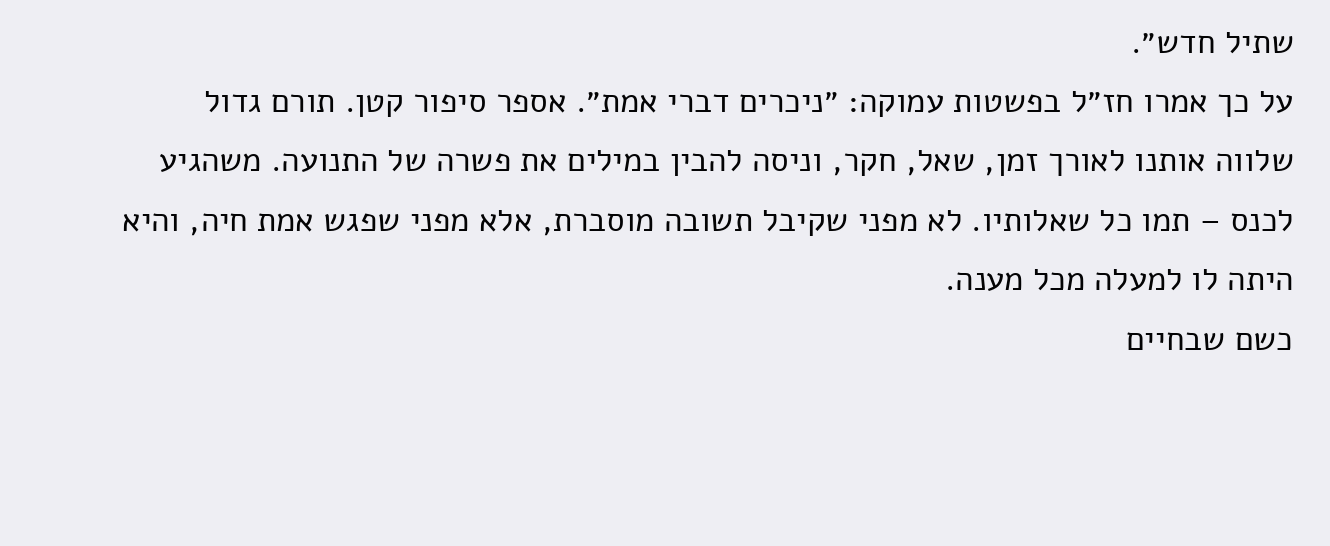שתיל חדש״.
על כך אמרו חז״ל בפשטות עמוקה: ״ניכרים דברי אמת״. אספר סיפור קטן. תורם גדול שלווה אותנו לאורך זמן, שאל, חקר, וניסה להבין במילים את פשרה של התנועה. משהגיע לכנס – תמו כל שאלותיו. לא מפני שקיבל תשובה מוסברת, אלא מפני שפגש אמת חיה, והיא היתה לו למעלה מכל מענה.
כשם שבחיים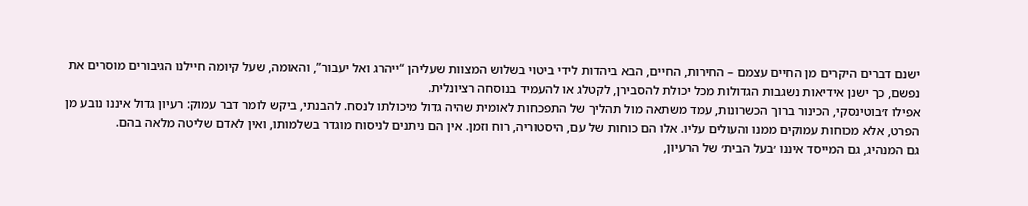ישנם דברים היקרים מן החיים עצמם – החירות, החיים, הבא ביהדות לידי ביטוי בשלוש המצוות שעליהן “ייהרג ואל יעבור”, והאומה, שעל קיומה חיילנו הגיבורים מוסרים את נפשם, כך ישנן אידיאות נשגבות הגדולות מכל יכולת להסבירן, לקטלג או להעמיד בנוסחה רציונלית.
אפילו ז׳בוטינסקי, הכינור ברוך הכשרונות, עמד משתאה מול תהליך של התפכחות לאומית שהיה גדול מיכולתו לנסח. להבנתי, ביקש לומר דבר עמוק: רעיון גדול איננו נובע מן הפרט, אלא מכוחות עמוקים ממנו והעולים עליו. אלו הם כוחות של עם, היסטוריה, רוח וזמן. אין הם ניתנים לניסוח מוגדר בשלמותו, ואין לאדם שליטה מלאה בהם.
גם המנהיג, גם המייסד איננו ׳בעל הבית׳ של הרעיון,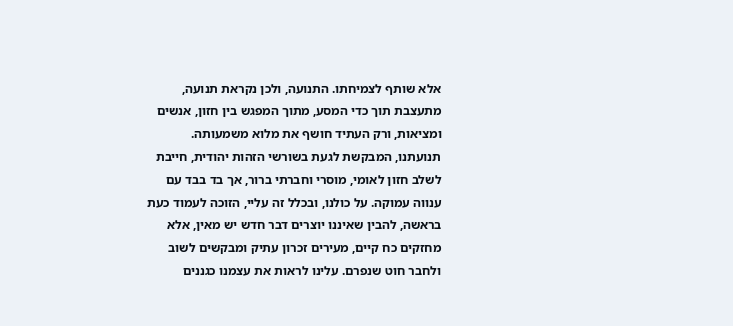אלא שותף לצמיחתו. התנועה, ולכן נקראת תנועה, מתעצבת תוך כדי המסע, מתוך המפגש בין חזון, אנשים ומציאות, ורק העתיד חושף את מלוא משמעותה.
תנועתנו, המבקשת לגעת בשורשי הזהות יהודית, חייבת לשלב חזון לאומי, מוסרי וחברתי ברור, אך בד בבד עם ענווה עמוקה. על כולנו, ובכלל זה עליי, הזוכה לעמוד כעת בראשה, להבין שאיננו יוצרים דבר חדש יש מאין, אלא מחזקים כח קיים, מעירים זכרון עתיק ומבקשים לשוב ולחבר חוט שנפרם. עלינו לראות את עצמנו כגננים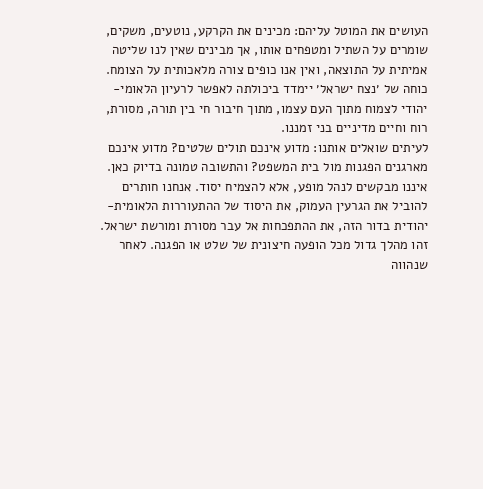העושים את המוטל עליהם: מכינים את הקרקע, נוטעים, משקים, שומרים על השתיל ומטפחים אותו, אך מבינים שאין לנו שליטה אמיתית על התוצאה, ואין אנו כופים צורה מלאכותית על הצומח. כוחה של ׳נצח ישראל׳ יימדד ביכולתה לאפשר לרעיון הלאומי-יהודי לצמוח מתוך העם עצמו, מתוך חיבור חי בין תורה, מסורת, רוח וחיים מדיניים בני זמננו.
לעיתים שואלים אותנו: מדוע אינכם תולים שלטים? מדוע אינכם מארגנים הפגנות מול בית המשפט? והתשובה טמונה בדיוק כאן. איננו מבקשים לנהל מופע, אלא להצמיח יסוד. אנחנו חותרים להוביל את הגרעין העמוק, את היסוד של ההתעוררות הלאומית-יהודית בדור הזה, את ההתפכחות אל עבר מסורת ומורשת ישראל. זהו מהלך גדול מכל הופעה חיצונית של שלט או הפגנה. לאחר שנהווה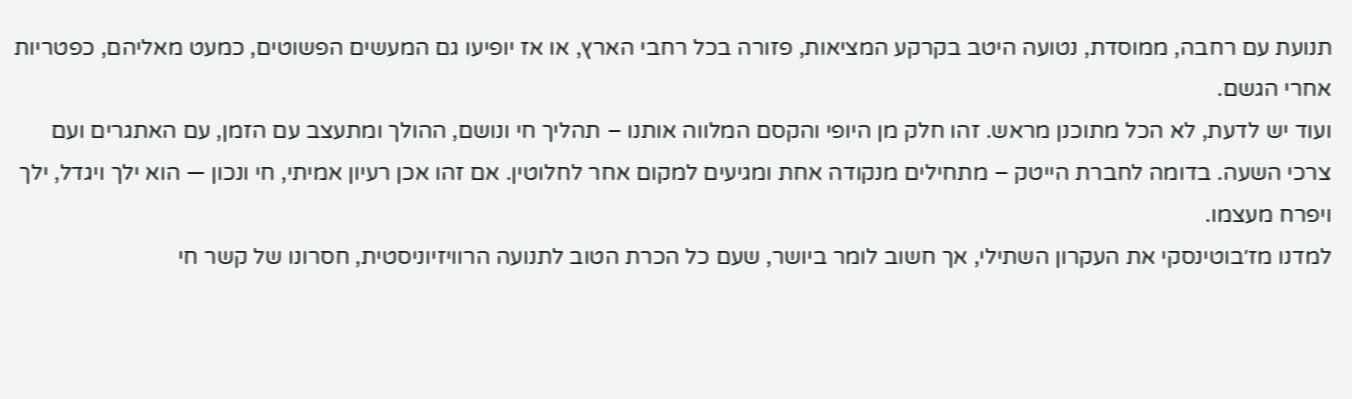תנועת עם רחבה, ממוסדת, נטועה היטב בקרקע המציאות, פזורה בכל רחבי הארץ, או אז יופיעו גם המעשים הפשוטים, כמעט מאליהם, כפטריות אחרי הגשם.
ועוד יש לדעת, לא הכל מתוכנן מראש. זהו חלק מן היופי והקסם המלווה אותנו – תהליך חי ונושם, ההולך ומתעצב עם הזמן, עם האתגרים ועם צרכי השעה. בדומה לחברת הייטק – מתחילים מנקודה אחת ומגיעים למקום אחר לחלוטין. אם זהו אכן רעיון אמיתי, חי ונכון — הוא ילך ויגדל, ילך ויפרח מעצמו.
למדנו מז׳בוטינסקי את העקרון השתילי, אך חשוב לומר ביושר, שעם כל הכרת הטוב לתנועה הרוויזיוניסטית, חסרונו של קשר חי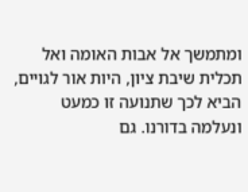ומתמשך אל אבות האומה ואל תכלית שיבת ציון, היות אור לגויים, הביא לכך שתנועה זו כמעט ונעלמה בדורנו. גם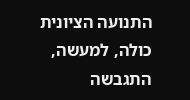התנועה הציונית כולה, למעשה, התגבשה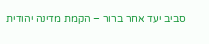סביב יעד אחר ברור – הקמת מדינה יהודית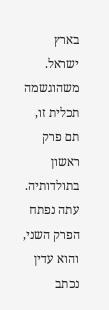בארץ ישראל. משהוגשמה תכלית זו, תם פרק ראשון בתולדותיה. עתה נפתח הפרק השני, והוא עדין נכתב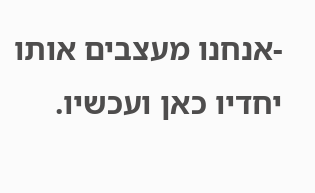-אנחנו מעצבים אותו יחדיו כאן ועכשיו.